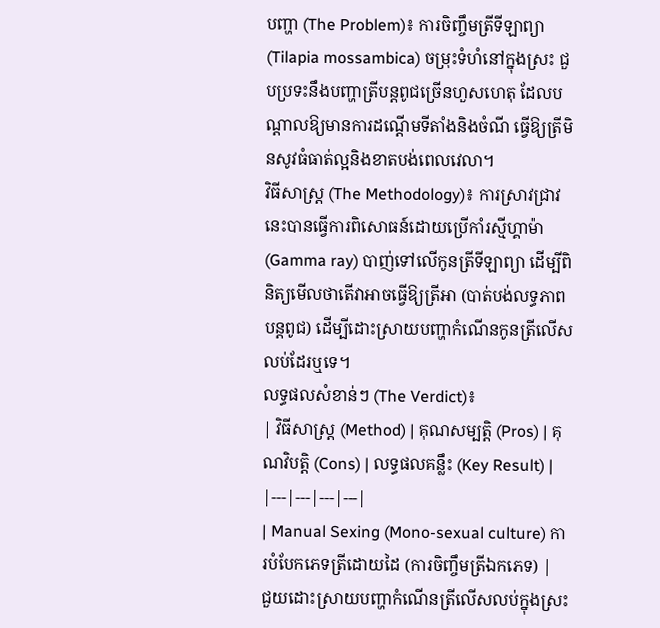បញ្ហា (The Problem)៖ ការចិញ្ចឹមត្រីទីឡាព្យា (Tilapia mossambica) ចម្រុះទំហំនៅក្នុងស្រះ ជួបប្រទះនឹងបញ្ហាត្រីបន្តពូជច្រើនហួសហេតុ ដែលបណ្តាលឱ្យមានការដណ្តើមទីតាំងនិងចំណី ធ្វើឱ្យត្រីមិនសូវធំធាត់ល្អនិងខាតបង់ពេលវេលា។
វិធីសាស្ត្រ (The Methodology)៖ ការស្រាវជ្រាវនេះបានធ្វើការពិសោធន៍ដោយប្រើកាំរស្មីហ្គាម៉ា (Gamma ray) បាញ់ទៅលើកូនត្រីទីឡាព្យា ដើម្បីពិនិត្យមើលថាតើវាអាចធ្វើឱ្យត្រីអា (បាត់បង់លទ្ធភាពបន្តពូជ) ដើម្បីដោះស្រាយបញ្ហាកំណើនកូនត្រីលើសលប់ដែរឬទេ។
លទ្ធផលសំខាន់ៗ (The Verdict)៖
| វិធីសាស្ត្រ (Method) | គុណសម្បត្តិ (Pros) | គុណវិបត្តិ (Cons) | លទ្ធផលគន្លឹះ (Key Result) |
|---|---|---|---|
| Manual Sexing (Mono-sexual culture) ការបំបែកភេទត្រីដោយដៃ (ការចិញ្ចឹមត្រីឯកភេទ) |
ជួយដោះស្រាយបញ្ហាកំណើនត្រីលើសលប់ក្នុងស្រះ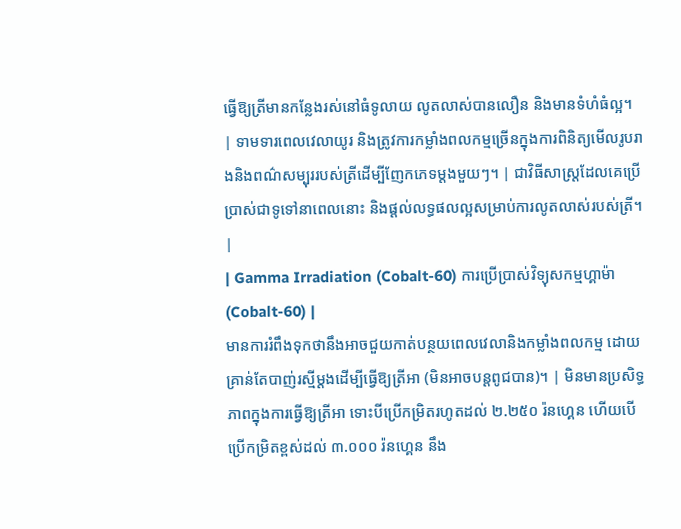ធ្វើឱ្យត្រីមានកន្លែងរស់នៅធំទូលាយ លូតលាស់បានលឿន និងមានទំហំធំល្អ។ | ទាមទារពេលវេលាយូរ និងត្រូវការកម្លាំងពលកម្មច្រើនក្នុងការពិនិត្យមើលរូបរាងនិងពណ៌សម្បុររបស់ត្រីដើម្បីញែកភេទម្តងមួយៗ។ | ជាវិធីសាស្ត្រដែលគេប្រើប្រាស់ជាទូទៅនាពេលនោះ និងផ្តល់លទ្ធផលល្អសម្រាប់ការលូតលាស់របស់ត្រី។ |
| Gamma Irradiation (Cobalt-60) ការប្រើប្រាស់វិទ្យុសកម្មហ្គាម៉ា (Cobalt-60) |
មានការរំពឹងទុកថានឹងអាចជួយកាត់បន្ថយពេលវេលានិងកម្លាំងពលកម្ម ដោយគ្រាន់តែបាញ់រស្មីម្តងដើម្បីធ្វើឱ្យត្រីអា (មិនអាចបន្តពូជបាន)។ | មិនមានប្រសិទ្ធភាពក្នុងការធ្វើឱ្យត្រីអា ទោះបីប្រើកម្រិតរហូតដល់ ២.២៥០ រ៉នហ្គេន ហើយបើប្រើកម្រិតខ្ពស់ដល់ ៣.០០០ រ៉នហ្គេន នឹង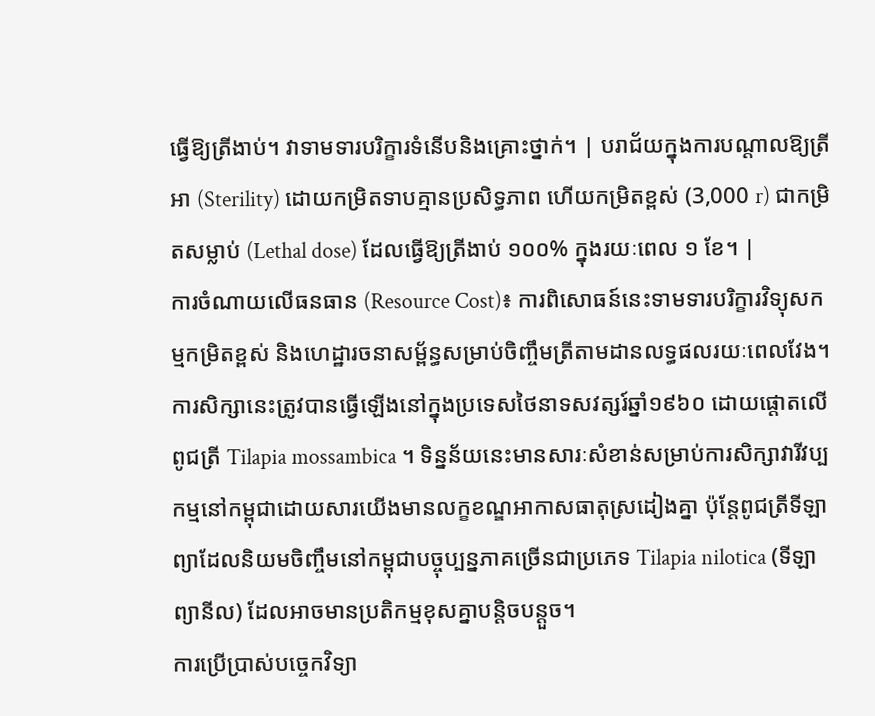ធ្វើឱ្យត្រីងាប់។ វាទាមទារបរិក្ខារទំនើបនិងគ្រោះថ្នាក់។ | បរាជ័យក្នុងការបណ្តាលឱ្យត្រីអា (Sterility) ដោយកម្រិតទាបគ្មានប្រសិទ្ធភាព ហើយកម្រិតខ្ពស់ (3,000 r) ជាកម្រិតសម្លាប់ (Lethal dose) ដែលធ្វើឱ្យត្រីងាប់ ១០០% ក្នុងរយៈពេល ១ ខែ។ |
ការចំណាយលើធនធាន (Resource Cost)៖ ការពិសោធន៍នេះទាមទារបរិក្ខារវិទ្យុសកម្មកម្រិតខ្ពស់ និងហេដ្ឋារចនាសម្ព័ន្ធសម្រាប់ចិញ្ចឹមត្រីតាមដានលទ្ធផលរយៈពេលវែង។
ការសិក្សានេះត្រូវបានធ្វើឡើងនៅក្នុងប្រទេសថៃនាទសវត្សរ៍ឆ្នាំ១៩៦០ ដោយផ្តោតលើពូជត្រី Tilapia mossambica ។ ទិន្នន័យនេះមានសារៈសំខាន់សម្រាប់ការសិក្សាវារីវប្បកម្មនៅកម្ពុជាដោយសារយើងមានលក្ខខណ្ឌអាកាសធាតុស្រដៀងគ្នា ប៉ុន្តែពូជត្រីទីឡាព្យាដែលនិយមចិញ្ចឹមនៅកម្ពុជាបច្ចុប្បន្នភាគច្រើនជាប្រភេទ Tilapia nilotica (ទីឡាព្យានីល) ដែលអាចមានប្រតិកម្មខុសគ្នាបន្តិចបន្តួច។
ការប្រើប្រាស់បច្ចេកវិទ្យា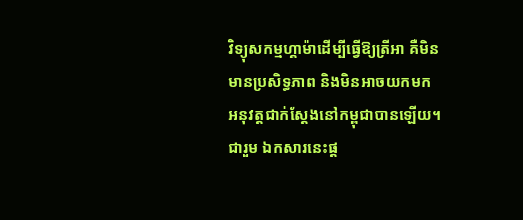វិទ្យុសកម្មហ្គាម៉ាដើម្បីធ្វើឱ្យត្រីអា គឺមិនមានប្រសិទ្ធភាព និងមិនអាចយកមកអនុវត្តជាក់ស្តែងនៅកម្ពុជាបានឡើយ។
ជារួម ឯកសារនេះផ្ត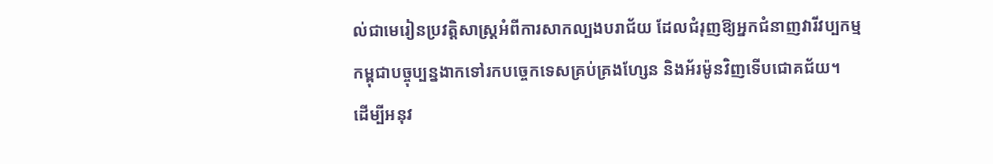ល់ជាមេរៀនប្រវត្តិសាស្ត្រអំពីការសាកល្បងបរាជ័យ ដែលជំរុញឱ្យអ្នកជំនាញវារីវប្បកម្មកម្ពុជាបច្ចុប្បន្នងាកទៅរកបច្ចេកទេសគ្រប់គ្រងហ្សែន និងអ័រម៉ូនវិញទើបជោគជ័យ។
ដើម្បីអនុវ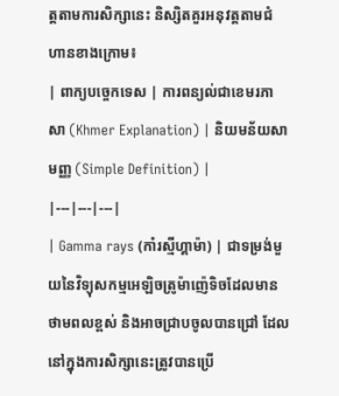ត្តតាមការសិក្សានេះ និស្សិតគួរអនុវត្តតាមជំហានខាងក្រោម៖
| ពាក្យបច្ចេកទេស | ការពន្យល់ជាខេមរភាសា (Khmer Explanation) | និយមន័យសាមញ្ញ (Simple Definition) |
|---|---|---|
| Gamma rays (កាំរស្មីហ្គាម៉ា) | ជាទម្រង់មួយនៃវិទ្យុសកម្មអេឡិចត្រូម៉ាញ៉េទិចដែលមានថាមពលខ្ពស់ និងអាចជ្រាបចូលបានជ្រៅ ដែលនៅក្នុងការសិក្សានេះត្រូវបានប្រើ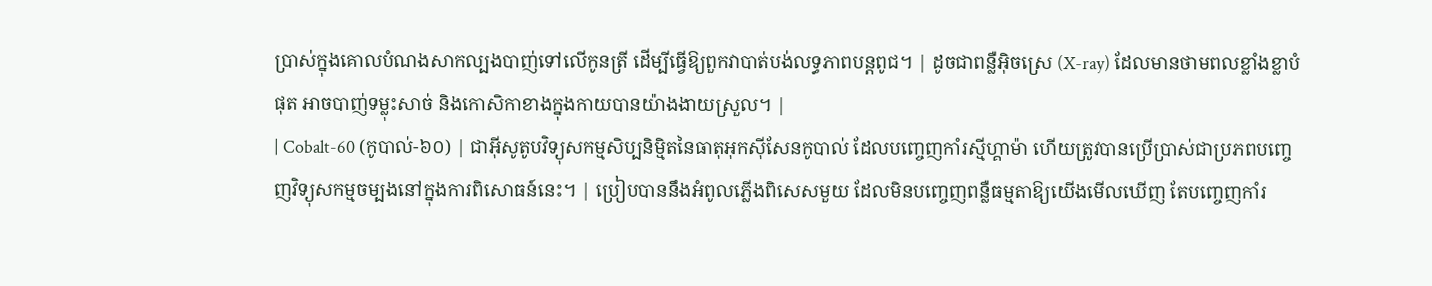ប្រាស់ក្នុងគោលបំណងសាកល្បងបាញ់ទៅលើកូនត្រី ដើម្បីធ្វើឱ្យពួកវាបាត់បង់លទ្ធភាពបន្តពូជ។ | ដូចជាពន្លឺអ៊ិចស្រេ (X-ray) ដែលមានថាមពលខ្លាំងខ្លាបំផុត អាចបាញ់ទម្លុះសាច់ និងកោសិកាខាងក្នុងកាយបានយ៉ាងងាយស្រួល។ |
| Cobalt-60 (កូបាល់-៦០) | ជាអ៊ីសូតូបវិទ្យុសកម្មសិប្បនិម្មិតនៃធាតុអុកស៊ីសែនកូបាល់ ដែលបញ្ចេញកាំរស្មីហ្គាម៉ា ហើយត្រូវបានប្រើប្រាស់ជាប្រភពបញ្ចេញវិទ្យុសកម្មចម្បងនៅក្នុងការពិសោធន៍នេះ។ | ប្រៀបបាននឹងអំពូលភ្លើងពិសេសមួយ ដែលមិនបញ្ចេញពន្លឺធម្មតាឱ្យយើងមើលឃើញ តែបញ្ចេញកាំរ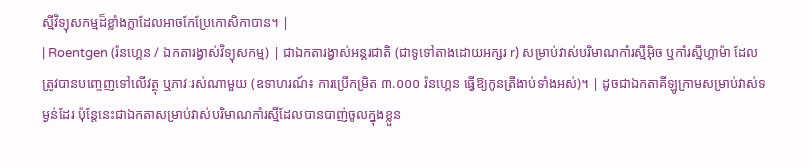ស្មីវិទ្យុសកម្មដ៏ខ្លាំងក្លាដែលអាចកែប្រែកោសិកាបាន។ |
| Roentgen (រ៉នហ្គេន / ឯកតារង្វាស់វិទ្យុសកម្ម) | ជាឯកតារង្វាស់អន្តរជាតិ (ជាទូទៅតាងដោយអក្សរ r) សម្រាប់វាស់បរិមាណកាំរស្មីអ៊ិច ឬកាំរស្មីហ្គាម៉ា ដែលត្រូវបានបញ្ចេញទៅលើវត្ថុ ឬភាវៈរស់ណាមួយ (ឧទាហរណ៍៖ ការប្រើកម្រិត ៣.០០០ រ៉នហ្គេន ធ្វើឱ្យកូនត្រីងាប់ទាំងអស់)។ | ដូចជាឯកតាគីឡូក្រាមសម្រាប់វាស់ទម្ងន់ដែរ ប៉ុន្តែនេះជាឯកតាសម្រាប់វាស់បរិមាណកាំរស្មីដែលបានបាញ់ចូលក្នុងខ្លួន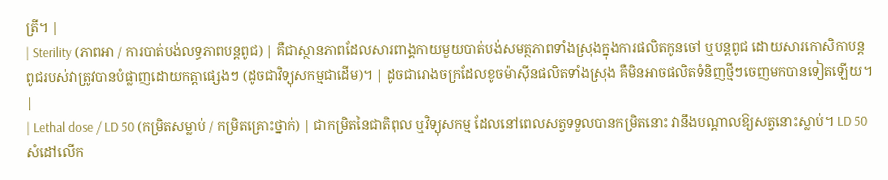ត្រី។ |
| Sterility (ភាពអា / ការបាត់បង់លទ្ធភាពបន្តពូជ) | គឺជាស្ថានភាពដែលសារពាង្គកាយមួយបាត់បង់សមត្ថភាពទាំងស្រុងក្នុងការផលិតកូនចៅ ឬបន្តពូជ ដោយសារកោសិកាបន្តពូជរបស់វាត្រូវបានបំផ្លាញដោយកត្តាផ្សេងៗ (ដូចជាវិទ្យុសកម្មជាដើម)។ | ដូចជារោងចក្រដែលខូចម៉ាស៊ីនផលិតទាំងស្រុង គឺមិនអាចផលិតទំនិញថ្មីៗចេញមកបានទៀតឡើយ។ |
| Lethal dose / LD 50 (កម្រិតសម្លាប់ / កម្រិតគ្រោះថ្នាក់) | ជាកម្រិតនៃជាតិពុល ឬវិទ្យុសកម្ម ដែលនៅពេលសត្វទទួលបានកម្រិតនោះ វានឹងបណ្តាលឱ្យសត្វនោះស្លាប់។ LD 50 សំដៅលើក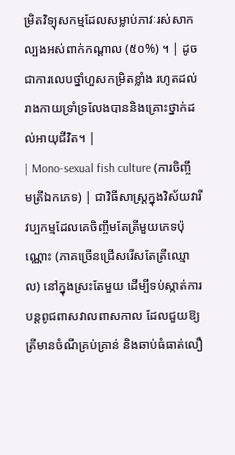ម្រិតវិទ្យុសកម្មដែលសម្លាប់ភាវៈរស់សាកល្បងអស់ពាក់កណ្តាល (៥០%) ។ | ដូចជាការលេបថ្នាំហួសកម្រិតខ្លាំង រហូតដល់រាងកាយទ្រាំទ្រលែងបាននិងគ្រោះថ្នាក់ដល់អាយុជីវិត។ |
| Mono-sexual fish culture (ការចិញ្ចឹមត្រីឯកភេទ) | ជាវិធីសាស្ត្រក្នុងវិស័យវារីវប្បកម្មដែលគេចិញ្ចឹមតែត្រីមួយភេទប៉ុណ្ណោះ (ភាគច្រើនជ្រើសរើសតែត្រីឈ្មោល) នៅក្នុងស្រះតែមួយ ដើម្បីទប់ស្កាត់ការបន្តពូជពាសវាលពាសកាល ដែលជួយឱ្យត្រីមានចំណីគ្រប់គ្រាន់ និងឆាប់ធំធាត់លឿ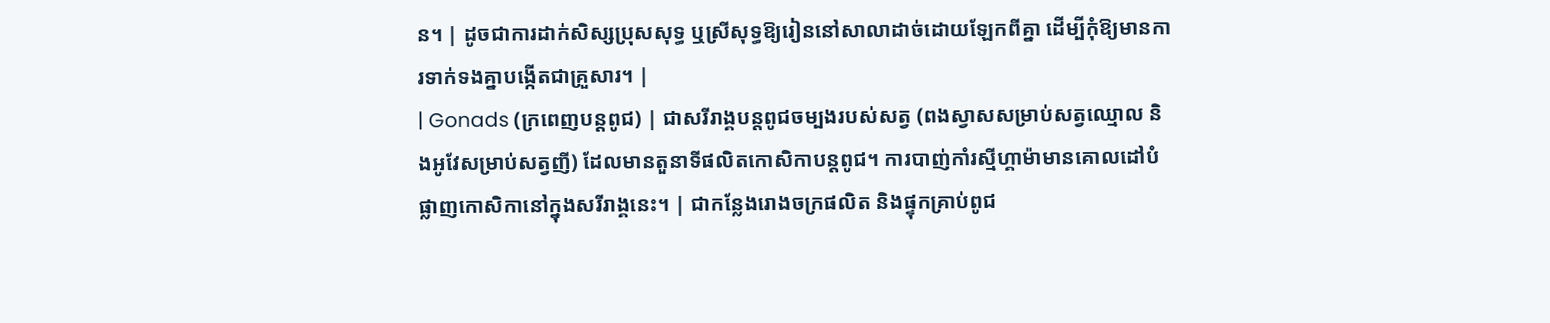ន។ | ដូចជាការដាក់សិស្សប្រុសសុទ្ធ ឬស្រីសុទ្ធឱ្យរៀននៅសាលាដាច់ដោយឡែកពីគ្នា ដើម្បីកុំឱ្យមានការទាក់ទងគ្នាបង្កើតជាគ្រួសារ។ |
| Gonads (ក្រពេញបន្តពូជ) | ជាសរីរាង្គបន្តពូជចម្បងរបស់សត្វ (ពងស្វាសសម្រាប់សត្វឈ្មោល និងអូវែសម្រាប់សត្វញី) ដែលមានតួនាទីផលិតកោសិកាបន្តពូជ។ ការបាញ់កាំរស្មីហ្គាម៉ាមានគោលដៅបំផ្លាញកោសិកានៅក្នុងសរីរាង្គនេះ។ | ជាកន្លែងរោងចក្រផលិត និងផ្ទុកគ្រាប់ពូជ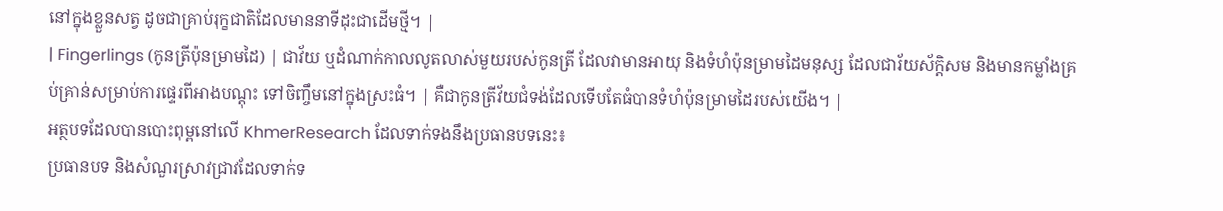នៅក្នុងខ្លួនសត្វ ដូចជាគ្រាប់រុក្ខជាតិដែលមាននាទីដុះជាដើមថ្មី។ |
| Fingerlings (កូនត្រីប៉ុនម្រាមដៃ) | ជាវ័យ ឬដំណាក់កាលលូតលាស់មួយរបស់កូនត្រី ដែលវាមានអាយុ និងទំហំប៉ុនម្រាមដៃមនុស្ស ដែលជារ័យស័ក្តិសម និងមានកម្លាំងគ្រប់គ្រាន់សម្រាប់ការផ្ទេរពីអាងបណ្តុះ ទៅចិញ្ចឹមនៅក្នុងស្រះធំ។ | គឺជាកូនត្រីវ័យជំទង់ដែលទើបតែធំបានទំហំប៉ុនម្រាមដៃរបស់យើង។ |
អត្ថបទដែលបានបោះពុម្ពនៅលើ KhmerResearch ដែលទាក់ទងនឹងប្រធានបទនេះ៖
ប្រធានបទ និងសំណួរស្រាវជ្រាវដែលទាក់ទ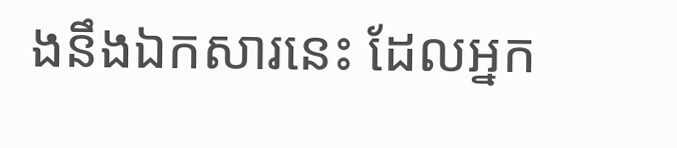ងនឹងឯកសារនេះ ដែលអ្នក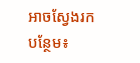អាចស្វែងរកបន្ថែម៖